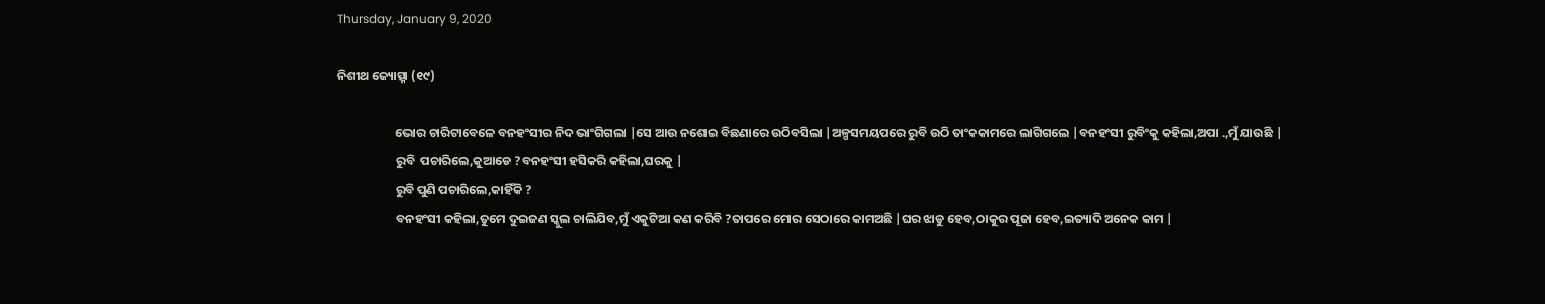Thursday, January 9, 2020

ନିଶୀଥ ଜ୍ୟୋତ୍ସ୍ନା (୧୯)

                     ଭୋର ଚାରିଟାବେଳେ ବନହଂସୀର ନିଦ ଭାଂଗିଗଲା |ସେ ଆଉ ନଶୋଇ ବିଛଣାରେ ଉଠିବସିଲା |ଅଳ୍ପସମୟପରେ ରୁବି ଉଠି ତାଂକକାମରେ ଲାଗିଗଲେ |ବନହଂସୀ ରୁବିଂକୁ କହିଲା,ଅପା .,ମୁଁ ଯାଉଛି |
                     ରୁବି  ପଚାରିଲେ,କୁଆଡେ ?ବନହଂସୀ ହସିକରି କହିଲା,ଘରକୁ |
                     ରୁବି ପୁଣି ପଚାରିଲେ,କାହିଁକି ?
                     ବନହଂସୀ କହିଲା,ତୁମେ ଦୁଇଜଣ ସ୍କୁଲ ଚାଲିଯିବ,ମୁଁ ଏକୁଟିଆ କଣ କରିବି ?ତାପରେ ମୋର ସେଠାରେ କାମଅଛି |ଘର ଝାଡୁ ହେବ,ଠାକୁର ପୂଜା ହେବ,ଇତ୍ୟାଦି ଅନେକ କାମ |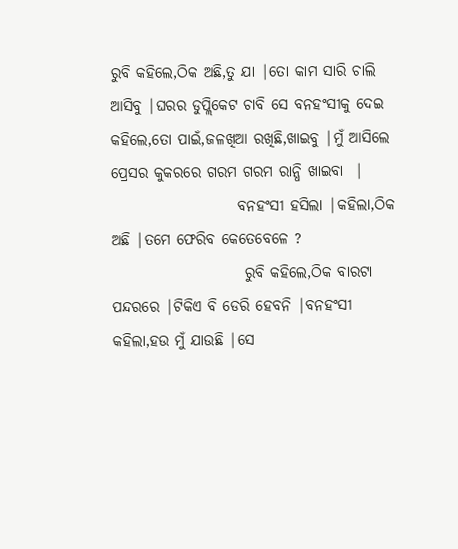ରୁବି କହିଲେ,ଠିକ ଅଛି,ତୁ ଯା |ତୋ କାମ ସାରି ଚାଲି ଆସିବୁ |ଘରର ଡୁପ୍ଲିକେଟ ଚାବି ସେ ବନହଂସୀକୁ ଦେଇ କହିଲେ,ତୋ ପାଇଁ,ଜଳଖିଆ ରଖିଛି,ଖାଇବୁ |ମୁଁ ଆସିଲେ ପ୍ରେସର କୁକରରେ ଗରମ ଗରମ ରାନ୍ଧି ଖାଇବା  |
                     ବନହଂସୀ ହସିଲା |କହିଲା,ଠିକ ଅଛି |ତମେ ଫେରିବ କେତେବେଳେ ?
                      ରୁବି କହିଲେ,ଠିକ ବାରଟା ପନ୍ଦରରେ |ଟିକିଏ ବି ଡେରି ହେବନି |ବନହଂସୀ କହିଲା,ହଉ ମୁଁ ଯାଉଛି |ସେ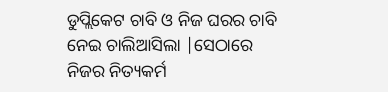ଡୁପ୍ଲିକେଟ ଚାବି ଓ ନିଜ ଘରର ଚାବି ନେଇ ଚାଲିଆସିଲା |ସେଠାରେ ନିଜର ନିତ୍ୟକର୍ମ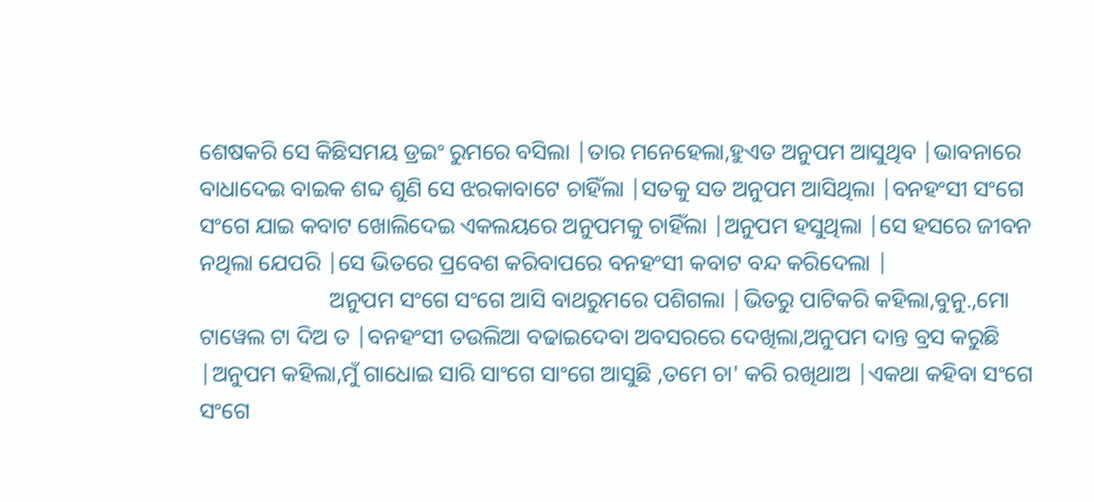ଶେଷକରି ସେ କିଛିସମୟ ଡ୍ରଇଂ ରୁମରେ ବସିଲା |ତାର ମନେହେଲା,ହୁଏତ ଅନୁପମ ଆସୁଥିବ |ଭାବନାରେ ବାଧାଦେଇ ବାଇକ ଶବ୍ଦ ଶୁଣି ସେ ଝରକାବାଟେ ଚାହିଁଲା |ସତକୁ ସତ ଅନୁପମ ଆସିଥିଲା |ବନହଂସୀ ସଂଗେ ସଂଗେ ଯାଇ କବାଟ ଖୋଲିଦେଇ ଏକଲୟରେ ଅନୁପମକୁ ଚାହିଁଲା |ଅନୁପମ ହସୁଥିଲା |ସେ ହସରେ ଜୀବନ ନଥିଲା ଯେପରି |ସେ ଭିତରେ ପ୍ରବେଶ କରିବାପରେ ବନହଂସୀ କବାଟ ବନ୍ଦ କରିଦେଲା |
                       ଅନୁପମ ସଂଗେ ସଂଗେ ଆସି ବାଥରୁମରେ ପଶିଗଲା |ଭିତରୁ ପାଟିକରି କହିଲା,ବୁନୁ.,ମୋ ଟାୱେଲ ଟା ଦିଅ ତ |ବନହଂସୀ ତଉଲିଆ ବଢାଇଦେବା ଅବସରରେ ଦେଖିଲା,ଅନୁପମ ଦାନ୍ତ ବ୍ରସ କରୁଛି |ଅନୁପମ କହିଲା,ମୁଁ ଗାଧୋଇ ସାରି ସାଂଗେ ସାଂଗେ ଆସୁଛି ,ତମେ ଚା' କରି ରଖିଥାଅ |ଏକଥା କହିବା ସଂଗେ ସଂଗେ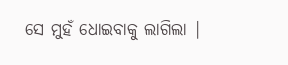ସେ ମୁହଁ ଧୋଇବାକୁ ଲାଗିଲା |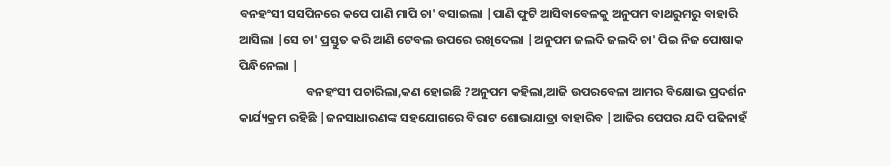ବନହଂସୀ ସସପିନରେ କପେ ପାଣି ମାପି ଚା' ବସାଇଲା |ପାଣି ଫୁଟି ଆସିବାବେଳକୁ ଅନୁପମ ବାଥରୁମରୁ ବାହାରି ଆସିଲା |ସେ ଚା' ପ୍ରସ୍ତୁତ କରି ଆଣି ଟେବଲ ଉପରେ ରଖିଦେଲା |ଅନୁପମ ଜଲଦି ଜଲଦି ଚା' ପିଇ ନିଜ ପୋଷାକ ପିନ୍ଧିନେଲା |
                        ବନହଂସୀ ପଚାରିଲା,କଣ ହୋଇଛି ?ଅନୁପମ କହିଲା,ଆଜି ଉପରବେଳା ଆମର ବିକ୍ଷୋଭ ପ୍ରଦର୍ଶନ କାର୍ଯ୍ୟକ୍ରମ ରହିଛି |ଜନସାଧାରଣଙ୍କ ସହଯୋଗରେ ବିରାଟ ଶୋଭାଯାତ୍ରା ବାହାରିବ |ଆଜିର ପେପର ଯଦି ପଢିନାହଁ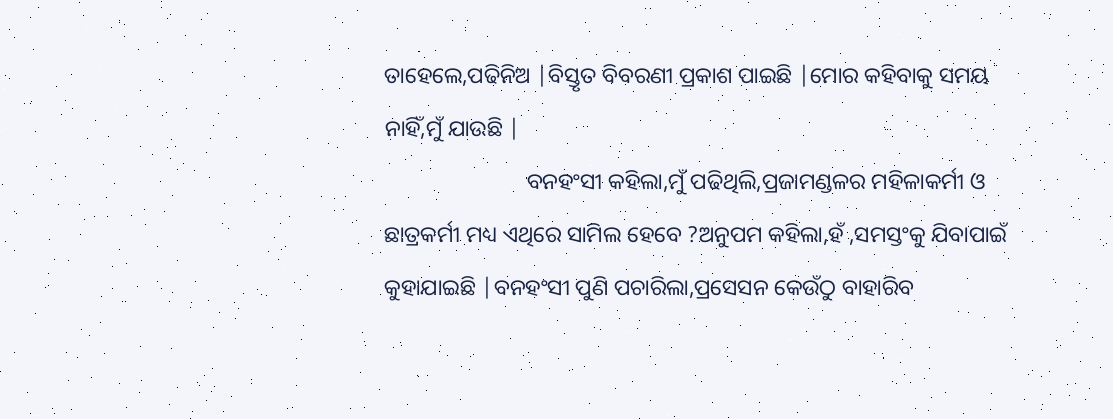ତାହେଲେ,ପଢିନିଅ |ବିସ୍ତୃତ ବିବରଣୀ ପ୍ରକାଶ ପାଇଛି |ମୋର କହିବାକୁ ସମୟ ନାହିଁ,ମୁଁ ଯାଉଛି |
                         ବନହଂସୀ କହିଲା,ମୁଁ ପଢିଥିଲି,ପ୍ରଜାମଣ୍ଡଳର ମହିଳାକର୍ମୀ ଓ ଛାତ୍ରକର୍ମୀ ମଧ୍ୟ ଏଥିରେ ସାମିଲ ହେବେ ?ଅନୁପମ କହିଲା,ହଁ ,ସମସ୍ତଂକୁ ଯିବାପାଇଁ କୁହାଯାଇଛି |ବନହଂସୀ ପୁଣି ପଚାରିଲା,ପ୍ରସେସନ କେଉଁଠୁ ବାହାରିବ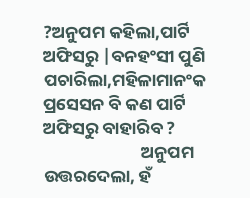?ଅନୁପମ କହିଲା,ପାର୍ଟି ଅଫିସରୁ |ବନହଂସୀ ପୁଣି ପଚାରିଲା,ମହିଳାମାନଂକ ପ୍ରସେସନ ବି କଣ ପାର୍ଟି ଅଫିସରୁ ବାହାରିବ ?
                         ଅନୁପମ ଉତ୍ତରଦେଲା, ହଁ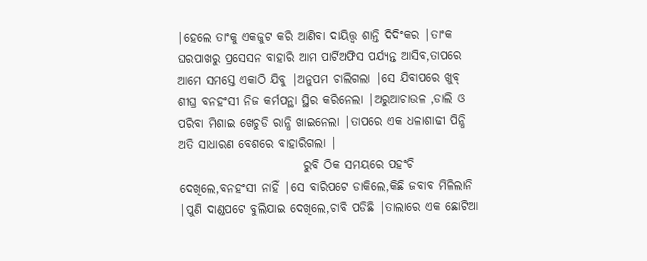|ହେଲେ ତାଂକୁ ଏକଜୁଟ କରି ଆଣିବା ଦାୟିତ୍ତ୍ବ ଶାନ୍ତି ଦିଦିଂକର |ତାଂକ ଘରପାଖରୁ ପ୍ରସେସନ ବାହାରି ଆମ ପାର୍ଟିଅଫିସ ପର୍ଯ୍ୟନ୍ତ ଆସିବ,ତାପରେ ଆମେ ସମସ୍ତେ ଏକାଠି ଯିବୁ |ଅନୁପମ ଚାଲିଗଲା |ସେ ଯିବାପରେ ଖୁବ୍ ଶୀଘ୍ର ବନହଂସୀ ନିଜ କର୍ମପନ୍ଥା ସ୍ଥିର କରିନେଲା |ଅରୁଆଚାଉଳ ,ଡାଲି ଓ ପରିବା ମିଶାଇ ଖେଚୁଡି ରାନ୍ଧି ଖାଇନେଲା |ତାପରେ ଏକ ଧଳାଶାଢୀ ପିନ୍ଧି ଅତି ସାଧାରଣ ବେଶରେ ବାହାରିଗଲା |
                          ରୁବି ଠିକ ସମୟରେ ପହଂଚି ଦେଖିଲେ,ବନହଂସୀ ନାହିଁ |ସେ ବାରିପଟେ ଡାକିଲେ,କିଛି ଜବାବ ମିଳିଲାନି |ପୁଣି ଦାଣ୍ଡପଟେ ବୁଲିଯାଇ ଦେଖିଲେ,ଚାବି ପଡିଛି |ତାଲାରେ ଏକ ଛୋଟିଆ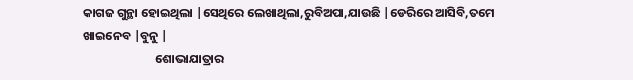କାଗଜ ଗୁନ୍ଥା ହୋଇଥିଲା |ସେଥିରେ ଲେଖାଥିଲା,ରୁବିଅପା,ଯାଉଛି |ଡେରିରେ ଆସିବି,ତମେ ଖାଇନେବ |ବୁନୁ |
                          ଶୋଭାଯାତ୍ରାର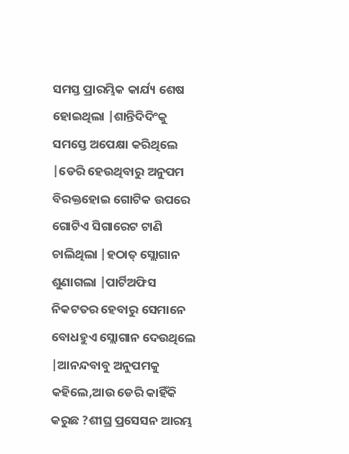ସମସ୍ତ ପ୍ରାରମ୍ଭିକ କାର୍ଯ୍ୟ ଶେଷ ହୋଇଥିଲା |ଶାନ୍ତିଦିଦିଂକୁ ସମସ୍ତେ ଅପେକ୍ଷା କରିଥିଲେ |ଡେରି ହେଉଥିବାରୁ ଅନୁପମ ବିରକ୍ତହୋଇ ଗୋଟିକ ଉପରେ ଗୋଟିଏ ସିଗାରେଟ ଟାଣି ଚାଲିଥିଲା |ହଠାତ୍ ସ୍ଲୋଗାନ ଶୁଣାଗଲା |ପାର୍ଟିଅଫିସ ନିକଟତର ହେବାରୁ ସେମାନେ ବୋଧହୁଏ ସ୍ଲୋଗାନ ଦେଉଥିଲେ |ଆନନ୍ଦବାବୁ ଅନୁପମକୁ କହିଲେ,ଆଉ ଡେରି କାହିଁକି କରୁଛ ?ଶୀଘ୍ର ପ୍ରସେସନ ଆରମ୍ଭ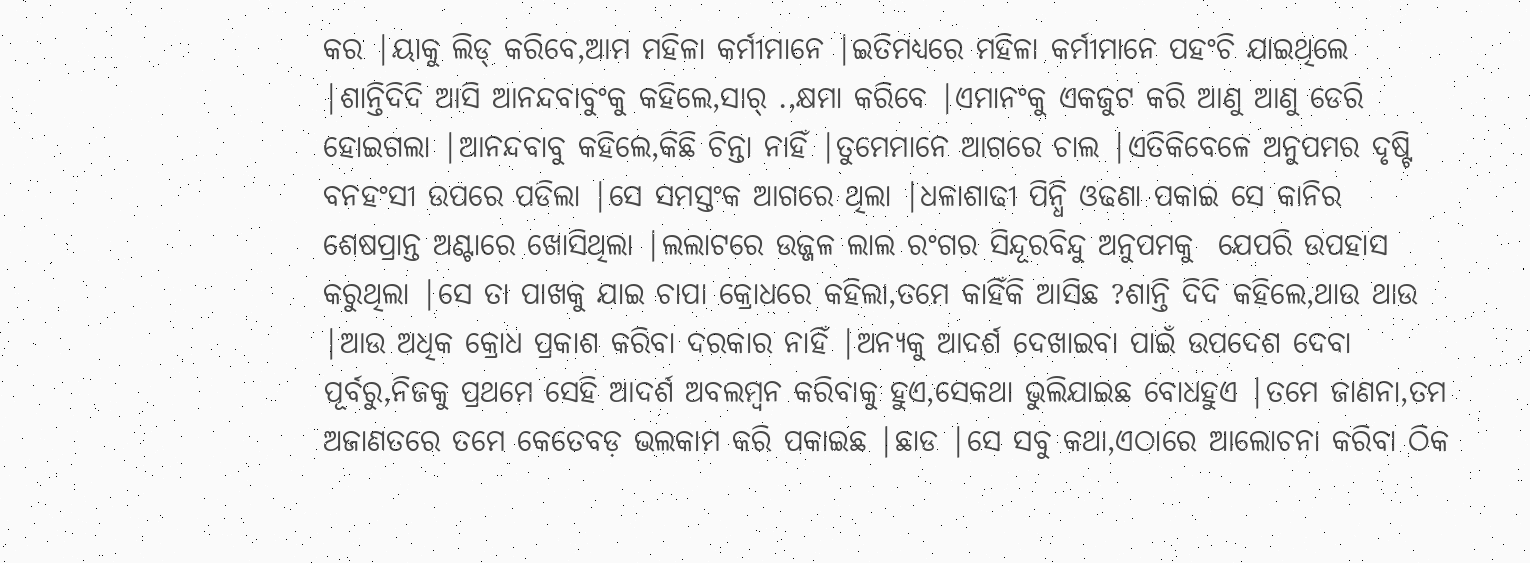କର |ୟାକୁ ଲିଡ୍ କରିବେ,ଆମ ମହିଳା କର୍ମୀମାନେ |ଇତିମଧ୍ୟରେ ମହିଳା କର୍ମୀମାନେ ପହଂଚି ଯାଇଥିଲେ |ଶାନ୍ତିଦିଦି ଆସି ଆନନ୍ଦବାବୁଂକୁ କହିଲେ,ସାର୍ .,କ୍ଷମା କରିବେ |ଏମାନଂକୁ ଏକଜୁଟ କରି ଆଣୁ ଆଣୁ ଡେରି ହୋଇଗଲା |ଆନନ୍ଦବାବୁ କହିଲେ,କିଛି ଚିନ୍ତା ନାହିଁ |ତୁମେମାନେ ଆଗରେ ଚାଲ |ଏତିକିବେଳେ ଅନୁପମର ଦୃଷ୍ଟି ବନହଂସୀ ଉପରେ ପଡିଲା |ସେ ସମସ୍ତଂକ ଆଗରେ ଥିଲା |ଧଳାଶାଢୀ ପିନ୍ଧି ଓଢଣା ପକାଇ ସେ କାନିର ଶେଷପ୍ରାନ୍ତ ଅଣ୍ଟାରେ ଖୋସିଥିଲା |ଲଲାଟରେ ଉଜ୍ଜଳ ଲାଲ ରଂଗର ସିନ୍ଦୂରବିନ୍ଦୁ ଅନୁପମକୁ  ଯେପରି ଉପହାସ କରୁଥିଲା |ସେ ତା ପାଖକୁ ଯାଇ ଚାପା କ୍ରୋଧରେ କହିଲା,ତମେ କାହିଁକି ଆସିଛ ?ଶାନ୍ତି ଦିଦି କହିଲେ,ଥାଉ ଥାଉ |ଆଉ ଅଧିକ କ୍ରୋଧ ପ୍ରକାଶ କରିବା ଦରକାର ନାହିଁ |ଅନ୍ୟକୁ ଆଦର୍ଶ ଦେଖାଇବା ପାଇଁ ଉପଦେଶ ଦେବା ପୂର୍ବରୁ,ନିଜକୁ ପ୍ରଥମେ ସେହି ଆଦର୍ଶ ଅବଲମ୍ବନ କରିବାକୁ ହୁଏ,ସେକଥା ଭୁଲିଯାଇଛ ବୋଧହୁଏ |ତମେ ଜାଣନା,ତମ ଅଜାଣତରେ ତମେ କେତେବଡ଼ ଭଲକାମ କରି ପକାଇଛ |ଛାଡ |ସେ ସବୁ କଥା,ଏଠାରେ ଆଲୋଚନା କରିବା ଠିକ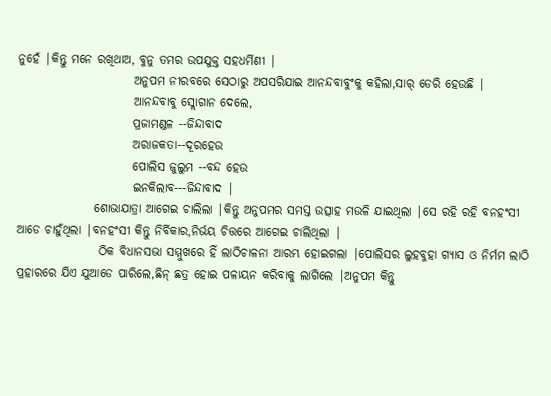ନୁହେଁ |କିନ୍ତୁ ମନେ ରଖିଥାଅ, ବୁନୁ ତମର ଉପଯୁକ୍ତ ସହଧର୍ମିଣୀ |
                        ଅନୁପମ ନୀରବରେ ସେଠାରୁ ଅପସରିଯାଇ ଆନନ୍ଦବାବୁଂକୁ କହିଲା,ସାର୍ ଡେରି ହେଉଛି |
                        ଆନନ୍ଦବାବୁ ସ୍ଲୋଗାନ ଦେଲେ,
                        ପ୍ରଜାମଣ୍ଡଳ --ଜିନ୍ଦାବାଦ
                        ଅରାଜକତା--ଦୂରହେଉ
                        ପୋଲିସ ଜୁଲୁମ --ବନ୍ଦ ହେଉ
                        ଇନକିଲାବ---ଜିନ୍ଦାବାଦ |
                ଶୋଭାଯାତ୍ରା ଆଗେଇ ଚାଲିଲା |କିନ୍ତୁ ଅନୁପମର ସମସ୍ତ ଉତ୍ସାହ ମଉଳି ଯାଇଥିଲା |ସେ ରହି ରହି ବନହଂସୀ ଆଡେ ଚାହୁଁଥିଲା |ବନହଂସୀ କିନ୍ତୁ ନିର୍ବିକାର,ନିର୍ଭୟ ଚିତ୍ତରେ ଆଗେଇ ଚାଲିଥିଲା |
                 ଠିକ ବିଧାନସଭା ସମ୍ମୁଖରେ ହିଁ ଲାଠିଚାଳନା ଆରମ୍ଭ ହୋଇଗଲା |ପୋଲିସର ଲୁହବୁହା ଗ୍ୟାସ ଓ ନିର୍ମମ ଲାଠି ପ୍ରହାରରେ ଯିଏ ଯୁଆଡେ ପାରିଲେ,ଛିନ୍ ଛତ୍ର ହୋଇ ପଳାୟନ କରିବାକୁ ଲାଗିଲେ |ଅନୁପମ କିନ୍ତୁ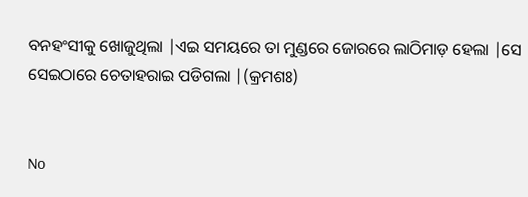ବନହଂସୀକୁ ଖୋଜୁଥିଲା |ଏଇ ସମୟରେ ତା ମୁଣ୍ଡରେ ଜୋରରେ ଲାଠିମାଡ଼ ହେଲା |ସେ ସେଇଠାରେ ଚେତାହରାଇ ପଡିଗଲା |(କ୍ରମଶଃ)


No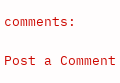comments:

Post a Comment